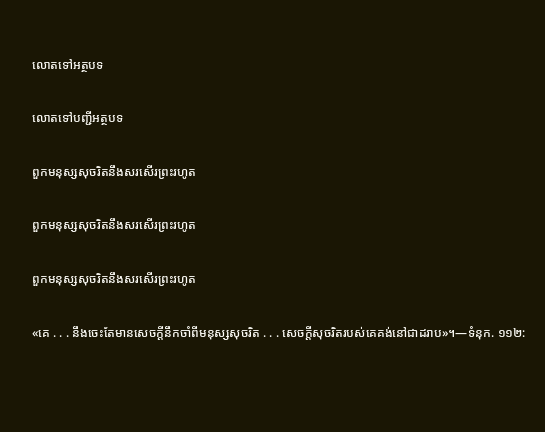លោតទៅអត្ថបទ

លោតទៅបញ្ជីអត្ថបទ

ពួកមនុស្សសុចរិតនឹងសរសើរព្រះរហូត

ពួកមនុស្សសុចរិតនឹងសរសើរព្រះរហូត

ពួកមនុស្សសុចរិតនឹងសរសើរព្រះរហូត

«គេ . . . នឹងចេះតែមានសេចក្ដីនឹកចាំពីមនុស្សសុចរិត . . . សេចក្ដីសុចរិតរបស់គេគង់នៅជាដរាប»។—ទំនុក. ១១២: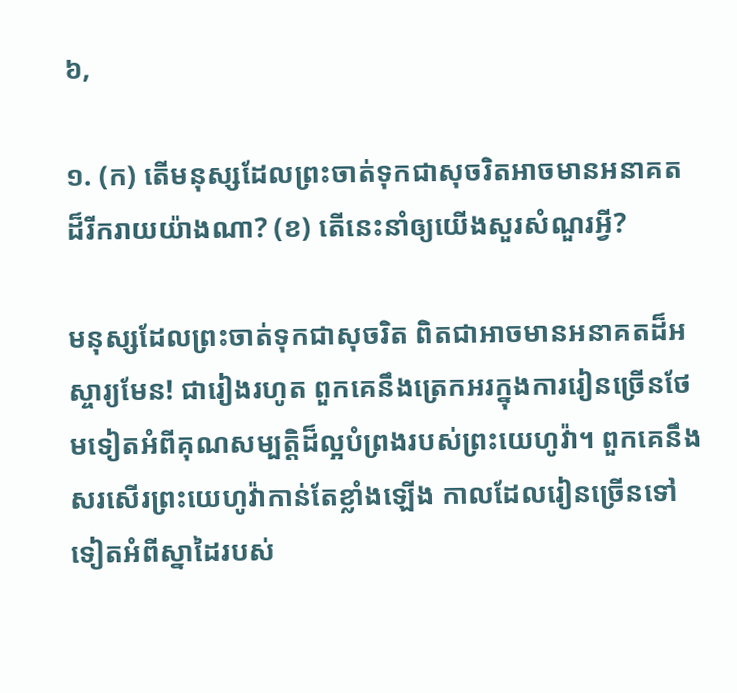៦,

១. (ក) តើមនុស្សដែលព្រះចាត់ទុកជាសុចរិតអាចមានអនាគតដ៏រីករាយយ៉ាងណា? (ខ) តើនេះនាំឲ្យយើងសួរសំណួរអ្វី?

មនុស្សដែលព្រះចាត់ទុកជាសុចរិត ពិតជាអាចមានអនាគតដ៏អស្ចារ្យមែន! ជារៀងរហូត ពួកគេនឹងត្រេកអរក្នុងការរៀនច្រើនថែមទៀតអំពីគុណសម្បត្ដិដ៏ល្អបំព្រងរបស់ព្រះយេហូវ៉ា។ ពួកគេនឹងសរសើរព្រះយេហូវ៉ាកាន់តែខ្លាំងឡើង កាលដែលរៀនច្រើនទៅទៀតអំពីស្នាដៃរបស់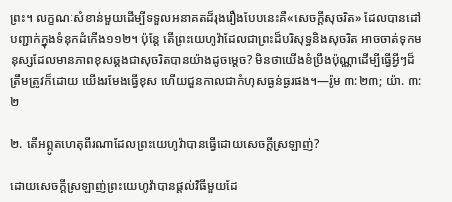ព្រះ។ លក្ខណៈសំខាន់មួយដើម្បីទទួលអនាគតដ៏រុងរឿងបែបនេះគឺ«សេចក្ដីសុចរិត» ដែលបានដៅបញ្ជាក់ក្នុងទំនុកដំកើង១១២។ ប៉ុន្តែ តើព្រះយេហូវ៉ាដែលជាព្រះដ៏បរិសុទ្ធនិងសុចរិត អាចចាត់ទុកមនុស្សដែលមានភាពខុសឆ្គងជាសុចរិតបានយ៉ាងដូចម្ដេច? មិនថាយើងខំប្រឹងប៉ុណ្ណាដើម្បីធ្វើអ្វីៗដ៏ត្រឹមត្រូវក៏ដោយ យើងរមែងធ្វើខុស ហើយជួនកាលជាកំហុសធ្ងន់ធ្ងរផង។—រ៉ូម ៣:២៣; យ៉ា. ៣:២

២. តើអព្ភូតហេតុពីរណាដែលព្រះយេហូវ៉ាបានធ្វើដោយសេចក្ដីស្រឡាញ់?

ដោយសេចក្ដីស្រឡាញ់ព្រះយេហូវ៉ាបានផ្ដល់វិធីមួយដែ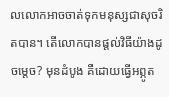លលោកអាចចាត់ទុកមនុស្សជាសុចរិតបាន។ តើលោកបានផ្ដល់វិធីយ៉ាងដូចម្ដេច? មុនដំបូង គឺដោយធ្វើអព្ភូត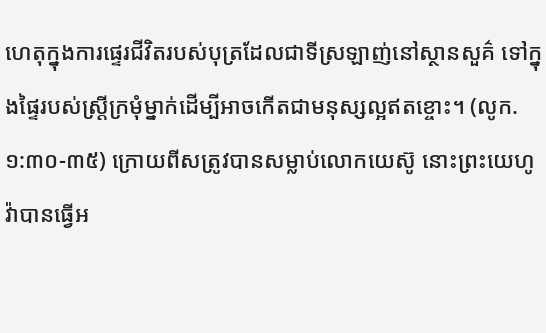ហេតុក្នុងការផ្ទេរជីវិតរបស់បុត្រដែលជាទីស្រឡាញ់នៅស្ថានសួគ៌ ទៅក្នុងផ្ទៃរបស់ស្ត្រីក្រមុំម្នាក់ដើម្បីអាចកើតជាមនុស្សល្អឥតខ្ចោះ។ (លូក. ១:៣០-៣៥) ក្រោយពីសត្រូវបានសម្លាប់លោកយេស៊ូ នោះព្រះយេហូវ៉ាបានធ្វើអ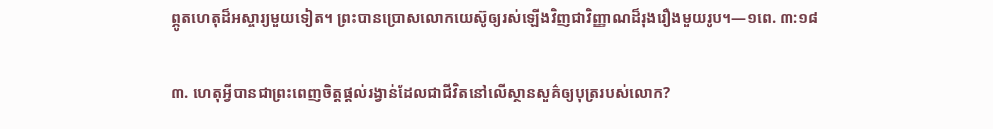ព្ភូតហេតុដ៏អស្ចារ្យមួយទៀត។ ព្រះបានប្រោសលោកយេស៊ូឲ្យរស់ឡើងវិញជាវិញ្ញាណដ៏រុងរឿងមួយរូប។—១ពេ. ៣:១៨

៣. ហេតុអ្វីបានជាព្រះពេញចិត្តផ្ដល់រង្វាន់ដែលជាជីវិតនៅលើស្ថានសួគ៌ឲ្យបុត្ររបស់លោក?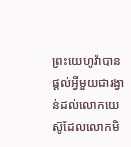ព្រះយេហូវ៉ាបានផ្ដល់អ្វីមួយជារង្វាន់ដល់លោកយេស៊ូដែលលោកមិ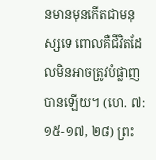នមានមុនកើតជាមនុស្សទេ ពោលគឺជីវិតដែលមិនអាចត្រូវបំផ្លាញបានឡើយ។ (ហេ. ៧:១៥-១៧, ២៨) ព្រះ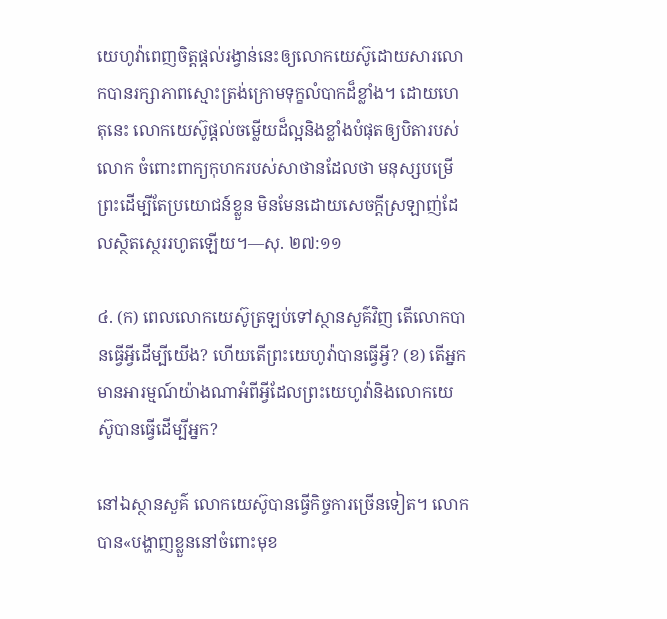យេហូវ៉ាពេញចិត្តផ្ដល់រង្វាន់នេះឲ្យលោកយេស៊ូដោយសារលោកបានរក្សាភាពស្មោះត្រង់ក្រោមទុក្ខលំបាកដ៏ខ្លាំង។ ដោយហេតុនេះ លោកយេស៊ូផ្ដល់ចម្លើយដ៏ល្អនិងខ្លាំងបំផុតឲ្យបិតារបស់លោក ចំពោះពាក្យកុហករបស់សាថានដែលថា មនុស្សបម្រើព្រះដើម្បីតែប្រយោជន៍ខ្លួន មិនមែនដោយសេចក្ដីស្រឡាញ់ដែលស្ថិតស្ថេររហូតឡើយ។—សុ. ២៧:១១

៤. (ក) ពេលលោកយេស៊ូត្រឡប់ទៅស្ថានសួគ៌វិញ តើលោកបានធ្វើអ្វីដើម្បីយើង? ហើយតើព្រះយេហូវ៉ាបានធ្វើអ្វី? (ខ) តើអ្នកមានអារម្មណ៍យ៉ាងណាអំពីអ្វីដែលព្រះយេហូវ៉ានិងលោកយេស៊ូបានធ្វើដើម្បីអ្នក?

នៅឯស្ថានសួគ៌ លោកយេស៊ូបានធ្វើកិច្ចការច្រើនទៀត។ លោកបាន«បង្ហាញខ្លួននៅចំពោះមុខ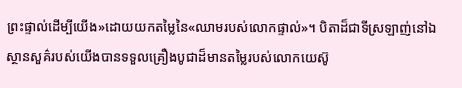ព្រះផ្ទាល់ដើម្បីយើង»ដោយយកតម្លៃនៃ«ឈាមរបស់លោកផ្ទាល់»។ បិតាដ៏ជាទីស្រឡាញ់នៅឯស្ថានសួគ៌របស់យើងបានទទួលគ្រឿងបូជាដ៏មានតម្លៃរបស់លោកយេស៊ូ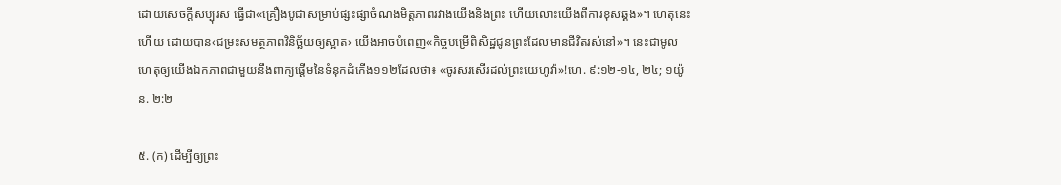ដោយសេចក្ដីសប្បុរស ធ្វើជា«គ្រឿងបូជាសម្រាប់ផ្សះផ្សាចំណងមិត្តភាពរវាងយើងនិងព្រះ ហើយលោះយើងពីការខុសឆ្គង»។ ហេតុនេះហើយ ដោយបាន‹ជម្រះសមត្ថភាពវិនិច្ឆ័យឲ្យស្អាត› យើងអាចបំពេញ«កិច្ចបម្រើពិសិដ្ឋជូនព្រះដែលមានជីវិតរស់នៅ»។ នេះជាមូលហេតុឲ្យយើងឯកភាពជាមួយនឹងពាក្យផ្ដើមនៃទំនុកដំកើង១១២ដែលថា៖ «ចូរសរសើរដល់ព្រះយេហូវ៉ា»!ហេ. ៩:១២-១៤, ២៤; ១យ៉ូន. ២:២

៥. (ក) ដើម្បីឲ្យព្រះ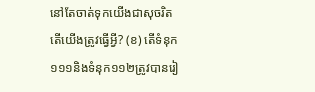នៅតែចាត់ទុកយើងជាសុចរិត តើយើងត្រូវធ្វើអ្វី? (ខ) តើទំនុក១១១និងទំនុក១១២ត្រូវបានរៀ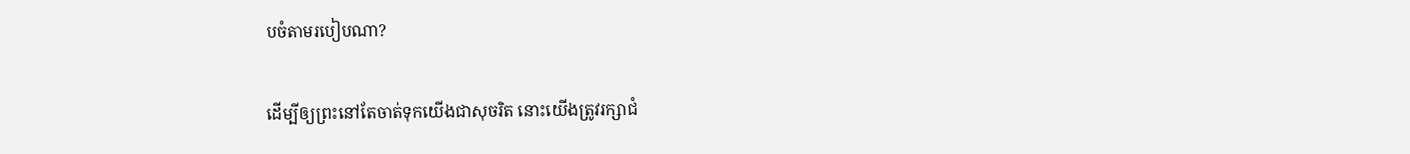បចំតាមរបៀបណា?

ដើម្បីឲ្យព្រះនៅតែចាត់ទុកយើងជាសុចរិត នោះយើងត្រូវរក្សាជំ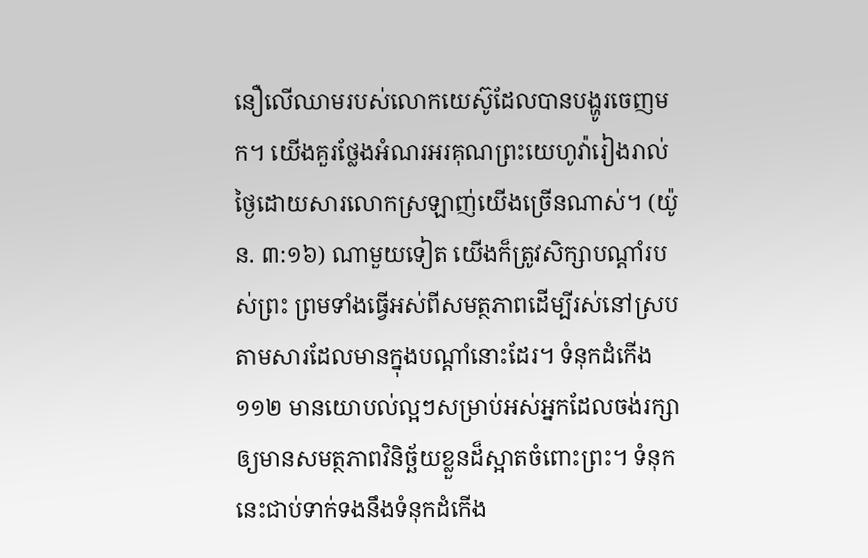នឿលើឈាមរបស់លោកយេស៊ូដែលបានបង្ហូរចេញមក។ យើងគួរថ្លែងអំណរអរគុណព្រះយេហូវ៉ារៀងរាល់ថ្ងៃដោយសារលោកស្រឡាញ់យើងច្រើនណាស់។ (យ៉ូន. ៣:១៦) ណាមួយទៀត យើងក៏ត្រូវសិក្សាបណ្ដាំរបស់ព្រះ ព្រមទាំងធ្វើអស់ពីសមត្ថភាពដើម្បីរស់នៅស្របតាមសារដែលមានក្នុងបណ្ដាំនោះដែរ។ ទំនុកដំកើង១១២ មានយោបល់ល្អៗសម្រាប់អស់អ្នកដែលចង់រក្សាឲ្យមានសមត្ថភាពវិនិច្ឆ័យខ្លួនដ៏ស្អាតចំពោះព្រះ។ ទំនុកនេះជាប់ទាក់ទងនឹងទំនុកដំកើង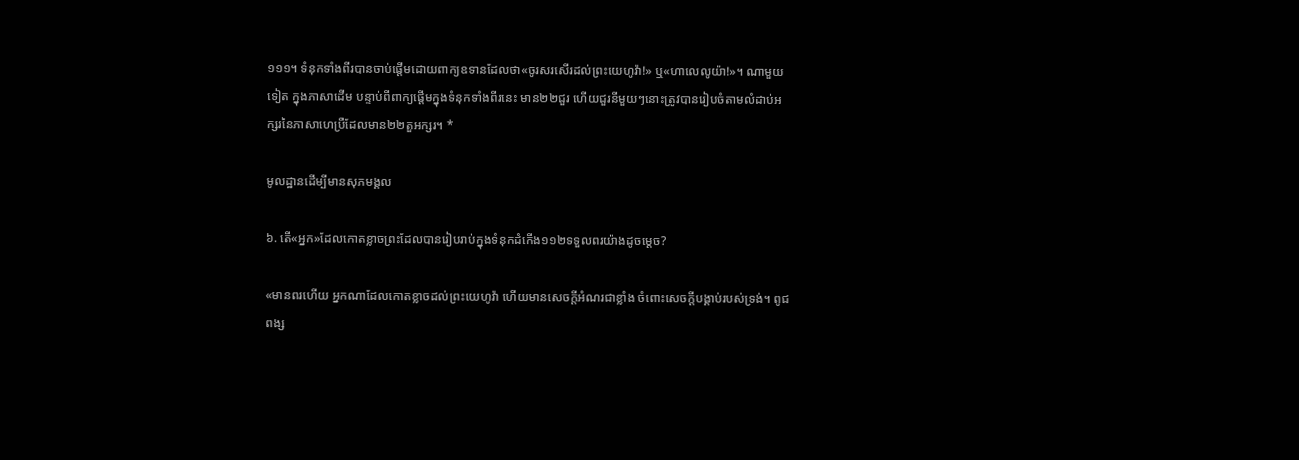១១១។ ទំនុកទាំងពីរបានចាប់ផ្ដើមដោយពាក្យឧទានដែលថា«ចូរសរសើរដល់ព្រះយេហូវ៉ា!» ឬ«ហាលេលូយ៉ា!»។ ណាមួយទៀត ក្នុងភាសាដើម បន្ទាប់ពីពាក្យផ្ដើមក្នុងទំនុកទាំងពីរនេះ មាន២២ជួរ ហើយជួរនីមួយៗនោះត្រូវបានរៀបចំតាមលំដាប់អក្សរនៃភាសាហេប្រឺដែលមាន២២តួអក្សរ។ *

មូលដ្ឋានដើម្បីមានសុភមង្គល

៦. តើ«អ្នក»ដែលកោតខ្លាចព្រះដែលបានរៀបរាប់ក្នុងទំនុកដំកើង១១២ទទួលពរយ៉ាងដូចម្ដេច?

«មានពរហើយ អ្នកណាដែលកោតខ្លាចដល់ព្រះយេហូវ៉ា ហើយមានសេចក្ដីអំណរជាខ្លាំង ចំពោះសេចក្ដីបង្គាប់របស់ទ្រង់។ ពូជពង្ស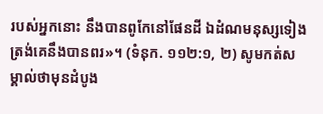របស់អ្នកនោះ នឹងបានពូកែនៅផែនដី ឯដំណមនុស្សទៀងត្រង់គេនឹងបានពរ»។ (ទំនុក. ១១២:១, ២) សូមកត់សម្គាល់ថាមុនដំបូង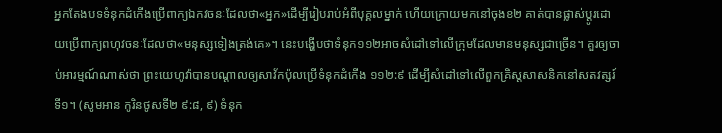អ្នកតែងបទទំនុកដំកើងប្រើពាក្យឯកវចនៈដែលថា«អ្នក»ដើម្បីរៀបរាប់អំពីបុគ្គលម្នាក់ ហើយក្រោយមកនៅចុងខ២ គាត់បានផ្លាស់ប្ដូរដោយប្រើពាក្យពហុវចនៈដែលថា«មនុស្សទៀងត្រង់គេ»។ នេះបង្ហើបថាទំនុក១១២អាចសំដៅទៅលើក្រុមដែលមានមនុស្សជាច្រើន។ គួរឲ្យចាប់អារម្មណ៍ណាស់ថា ព្រះយេហូវ៉ាបានបណ្ដាលឲ្យសាវ័កប៉ុលប្រើទំនុកដំកើង ១១២:៩ ដើម្បីសំដៅទៅលើពួកគ្រិស្តសាសនិកនៅសតវត្សរ៍ទី១។ (សូមអាន កូរិនថូសទី២ ៩:៨, ៩) ទំនុក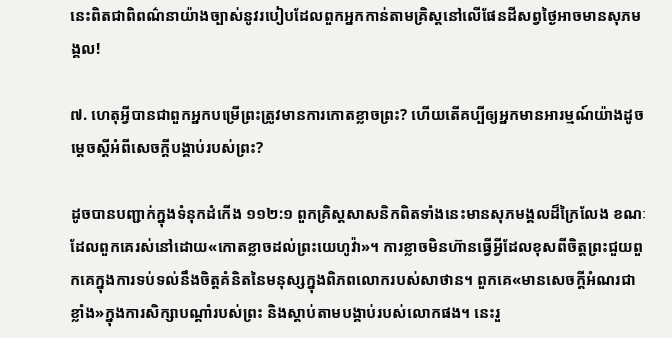នេះពិតជាពិពណ៌នាយ៉ាងច្បាស់នូវរបៀបដែលពួកអ្នកកាន់តាមគ្រិស្តនៅលើផែនដីសព្វថ្ងៃអាចមានសុភមង្គល!

៧. ហេតុអ្វីបានជាពួកអ្នកបម្រើព្រះត្រូវមានការកោតខ្លាចព្រះ? ហើយតើគប្បីឲ្យអ្នកមានអារម្មណ៍យ៉ាងដូចម្ដេចស្តីអំពីសេចក្ដីបង្គាប់របស់ព្រះ?

ដូចបានបញ្ជាក់ក្នុងទំនុកដំកើង ១១២:១ ពួកគ្រិស្តសាសនិកពិតទាំងនេះមានសុភមង្គលដ៏ក្រៃលែង ខណៈដែលពួកគេរស់នៅដោយ«កោតខ្លាចដល់ព្រះយេហូវ៉ា»។ ការខ្លាចមិនហ៊ានធ្វើអ្វីដែលខុសពីចិត្តព្រះជួយពួកគេក្នុងការទប់ទល់នឹងចិត្តគំនិតនៃមនុស្សក្នុងពិភពលោករបស់សាថាន។ ពួកគេ«មានសេចក្ដីអំណរជាខ្លាំង»ក្នុងការសិក្សាបណ្ដាំរបស់ព្រះ និងស្ដាប់តាមបង្គាប់របស់លោកផង។ នេះរួ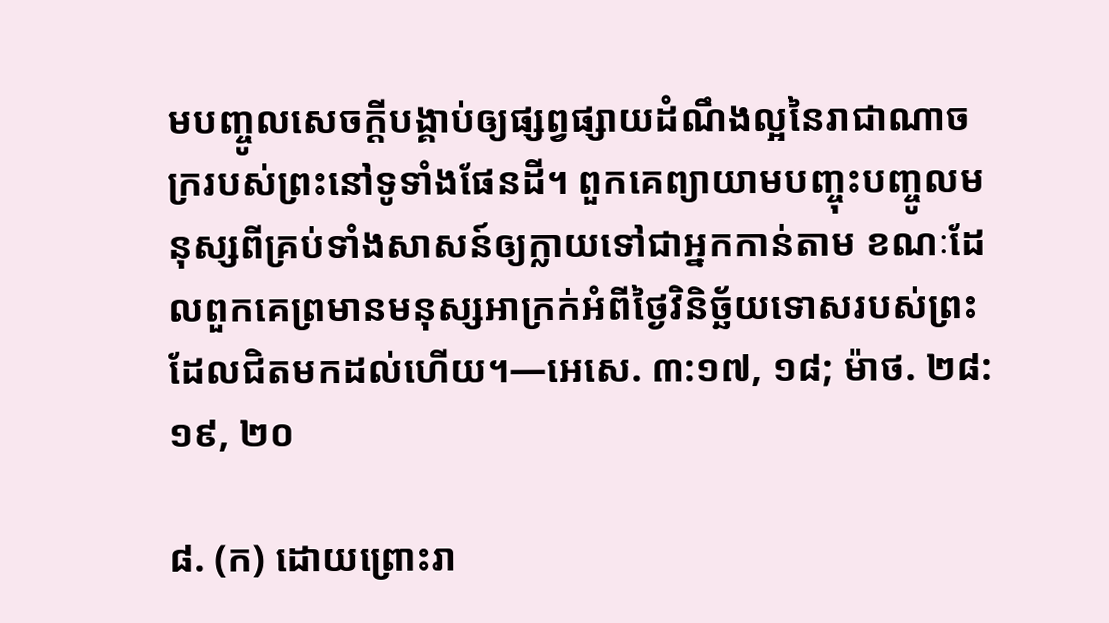មបញ្ចូលសេចក្ដីបង្គាប់ឲ្យផ្សព្វផ្សាយដំណឹងល្អនៃរាជាណាចក្ររបស់ព្រះនៅទូទាំងផែនដី។ ពួកគេព្យាយាមបញ្ចុះបញ្ចូលមនុស្សពីគ្រប់ទាំងសាសន៍ឲ្យក្លាយទៅជាអ្នកកាន់តាម ខណៈដែលពួកគេព្រមានមនុស្សអាក្រក់អំពីថ្ងៃវិនិច្ឆ័យទោសរបស់ព្រះដែលជិតមកដល់ហើយ។—អេសេ. ៣:១៧, ១៨; ម៉ាថ. ២៨:១៩, ២០

៨. (ក) ដោយព្រោះរា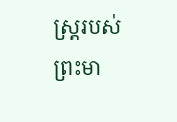ស្ត្ររបស់ព្រះមា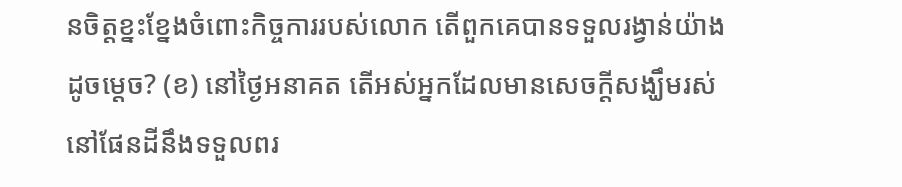នចិត្តខ្នះខ្នែងចំពោះកិច្ចការរបស់លោក តើពួកគេបានទទួលរង្វាន់យ៉ាងដូចម្ដេច? (ខ) នៅថ្ងៃអនាគត តើអស់អ្នកដែលមានសេចក្ដីសង្ឃឹមរស់នៅផែនដីនឹងទទួលពរ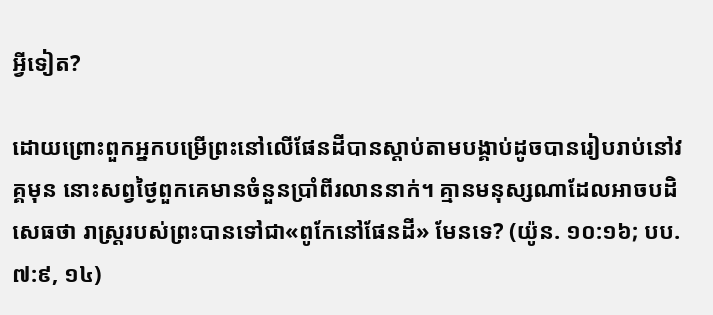អ្វីទៀត?

ដោយព្រោះពួកអ្នកបម្រើព្រះនៅលើផែនដីបានស្ដាប់តាមបង្គាប់ដូចបានរៀបរាប់នៅវគ្គមុន នោះសព្វថ្ងៃពួកគេមានចំនួនប្រាំពីរលាននាក់។ គ្មានមនុស្សណាដែលអាចបដិសេធថា រាស្ត្ររបស់ព្រះបានទៅជា«ពូកែនៅផែនដី» មែនទេ? (យ៉ូន. ១០:១៦; បប. ៧:៩, ១៤)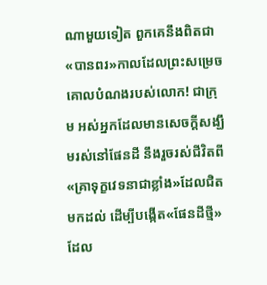ណាមួយទៀត ពួកគេនឹងពិតជា«បានពរ»កាលដែលព្រះសម្រេចគោលបំណងរបស់លោក! ជាក្រុម អស់អ្នកដែលមានសេចក្ដីសង្ឃឹមរស់នៅផែនដី នឹងរួចរស់ជីវិតពី«គ្រាទុក្ខវេទនាជាខ្លាំង»ដែលជិតមកដល់ ដើម្បីបង្កើត«ផែនដីថ្មី»ដែល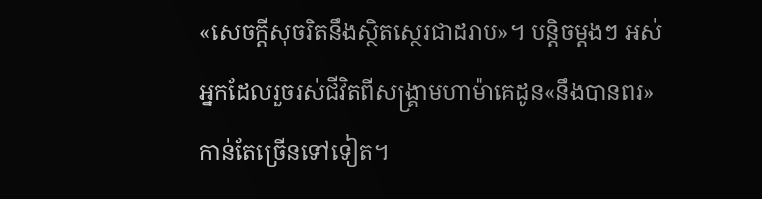«សេចក្ដីសុចរិតនឹងស្ថិតស្ថេរជាដរាប»។ បន្ដិចម្ដងៗ អស់អ្នកដែលរួចរស់ជីវិតពីសង្គ្រាមហាម៉ាគេដូន«នឹងបានពរ»កាន់តែច្រើនទៅទៀត។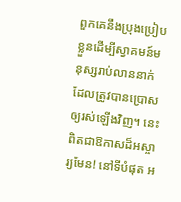ពួកគេនឹងប្រុងប្រៀបខ្លួនដើម្បីស្វាគមន៍មនុស្សរាប់លាននាក់ដែលត្រូវបានប្រោសឲ្យរស់ឡើងវិញ។ នេះពិតជាឱកាសដ៏អស្ចារ្យមែន! នៅទីបំផុត អ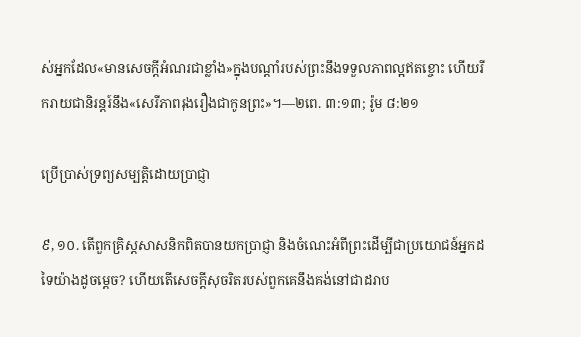ស់អ្នកដែល«មានសេចក្ដីអំណរជាខ្លាំង»ក្នុងបណ្ដាំរបស់ព្រះនឹងទទួលភាពល្អឥតខ្ចោះ ហើយរីករាយជានិរន្តរ៍នឹង«សេរីភាពរុងរឿងជាកូនព្រះ»។—២ពេ. ៣:១៣; រ៉ូម ៨:២១

ប្រើប្រាស់ទ្រព្យសម្បត្ដិដោយប្រាជ្ញា

៩, ១០. តើពួកគ្រិស្តសាសនិកពិតបានយកប្រាជ្ញា និងចំណេះអំពីព្រះដើម្បីជាប្រយោជន៍អ្នកដទៃយ៉ាងដូចម្ដេច? ហើយតើសេចក្ដីសុចរិតរបស់ពួកគេនឹងគង់នៅជាដរាប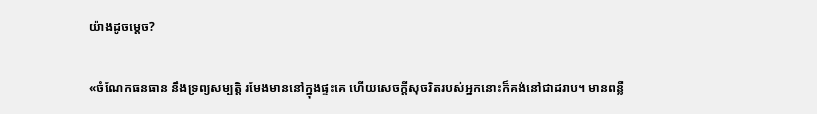យ៉ាងដូចម្ដេច?

«ចំណែកធនធាន នឹងទ្រព្យសម្បត្ដិ រមែងមាននៅក្នុងផ្ទះគេ ហើយសេចក្ដីសុចរិតរបស់អ្នកនោះក៏គង់នៅជាដរាប។ មានពន្លឺ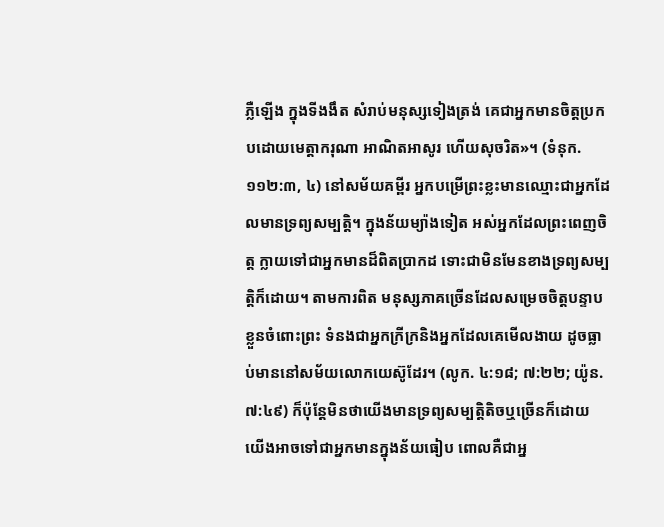ភ្លឺឡើង ក្នុងទីងងឹត សំរាប់មនុស្សទៀងត្រង់ គេជាអ្នកមានចិត្តប្រកបដោយមេត្ដាករុណា អាណិតអាសូរ ហើយសុចរិត»។ (ទំនុក. ១១២:៣, ៤) នៅសម័យគម្ពីរ អ្នកបម្រើព្រះខ្លះមានឈ្មោះជាអ្នកដែលមានទ្រព្យសម្បត្ដិ។ ក្នុងន័យម្យ៉ាងទៀត អស់អ្នកដែលព្រះពេញចិត្ត ក្លាយទៅជាអ្នកមានដ៏ពិតប្រាកដ ទោះជាមិនមែនខាងទ្រព្យសម្បត្ដិក៏ដោយ។ តាមការពិត មនុស្សភាគច្រើនដែលសម្រេចចិត្តបន្ទាបខ្លួនចំពោះព្រះ ទំនងជាអ្នកក្រីក្រនិងអ្នកដែលគេមើលងាយ ដូចធ្លាប់មាននៅសម័យលោកយេស៊ូដែរ។ (លូក. ៤:១៨; ៧:២២; យ៉ូន. ៧:៤៩) ក៏ប៉ុន្តែមិនថាយើងមានទ្រព្យសម្បត្ដិតិចឬច្រើនក៏ដោយ យើងអាចទៅជាអ្នកមានក្នុងន័យធៀប ពោលគឺជាអ្ន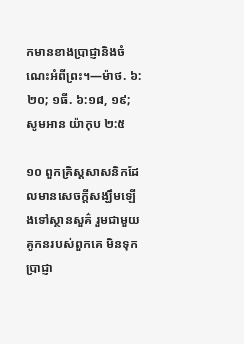កមានខាងប្រាជ្ញានិងចំណេះអំពីព្រះ។—ម៉ាថ. ៦:២០; ១ធី. ៦:១៨, ១៩; សូមអាន យ៉ាកុប ២:៥

១០ ពួកគ្រិស្តសាសនិកដែលមានសេចក្ដីសង្ឃឹមឡើងទៅស្ថានសួគ៌ រួមជាមួយគូកនរបស់ពួកគេ មិនទុកប្រាជ្ញា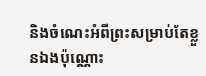និងចំណេះអំពីព្រះសម្រាប់តែខ្លួនឯងប៉ុណ្ណោះ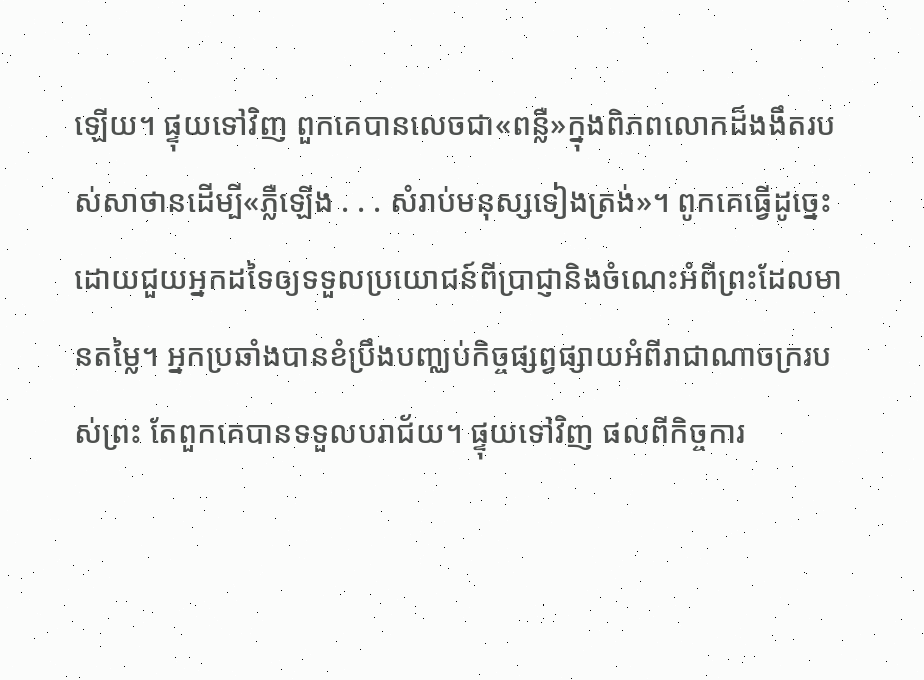ឡើយ។ ផ្ទុយទៅវិញ ពួកគេបានលេចជា«ពន្លឺ»ក្នុងពិភពលោកដ៏ងងឹតរបស់សាថានដើម្បី«ភ្លឺឡើង . . . សំរាប់មនុស្សទៀងត្រង់»។ ពូកគេធ្វើដូច្នេះដោយជួយអ្នកដទៃឲ្យទទួលប្រយោជន៍ពីប្រាជ្ញានិងចំណេះអំពីព្រះដែលមានតម្លៃ។ អ្នកប្រឆាំងបានខំប្រឹងបញ្ឈប់កិច្ចផ្សព្វផ្សាយអំពីរាជាណាចក្ររបស់ព្រះ តែពួកគេបានទទួលបរាជ័យ។ ផ្ទុយទៅវិញ ផលពីកិច្ចការ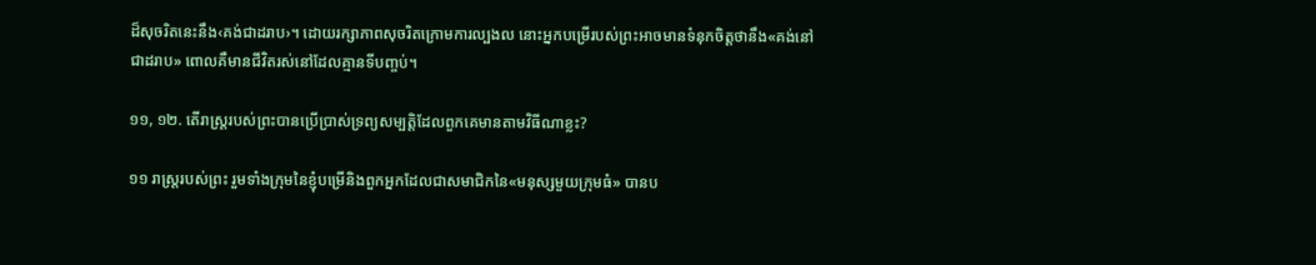ដ៏សុចរិតនេះនឹង‹គង់ជាដរាប›។ ដោយរក្សាភាពសុចរិតក្រោមការល្បងល នោះអ្នកបម្រើរបស់ព្រះអាចមានទំនុកចិត្តថានឹង«គង់នៅជាដរាប» ពោលគឺមានជីវិតរស់នៅដែលគ្មានទីបញ្ចប់។

១១, ១២. តើរាស្ត្ររបស់ព្រះបានប្រើប្រាស់ទ្រព្យសម្បត្ដិដែលពួកគេមានតាមវិធីណាខ្លះ?

១១ រាស្ត្ររបស់ព្រះ រួមទាំងក្រុមនៃខ្ញុំបម្រើនិងពួកអ្នកដែលជាសមាជិកនៃ«មនុស្សមួយក្រុមធំ» បានប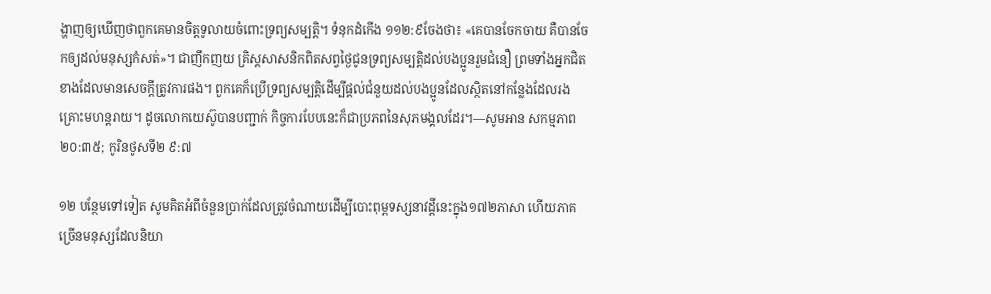ង្ហាញឲ្យឃើញថាពួកគេមានចិត្តទូលាយចំពោះទ្រព្យសម្បត្ដិ។ ទំនុកដំកើង ១១២:៩ចែងថា៖ «គេបានចែកចាយ គឺបានចែកឲ្យដល់មនុស្សកំសត់»។ ជាញឹកញយ គ្រិស្តសាសនិកពិតសព្វថ្ងៃជូនទ្រព្យសម្បត្ដិដល់បងប្អូនរួមជំនឿ ព្រមទាំងអ្នកជិតខាងដែលមានសេចក្ដីត្រូវការផង។ ពួកគេក៏ប្រើទ្រព្យសម្បត្ដិដើម្បីផ្ដល់ជំនួយដល់បងប្អូនដែលស្ថិតនៅកន្លែងដែលរងគ្រោះមហន្តរាយ។ ដូចលោកយេស៊ូបានបញ្ជាក់ កិច្ចការបែបនេះក៏ជាប្រភពនៃសុភមង្គលដែរ។—សូមអាន សកម្មភាព ២០:៣៥; កូរិនថូសទី២ ៩:៧

១២ បន្ថែមទៅទៀត សូមគិតអំពីចំនួនប្រាក់ដែលត្រូវចំណាយដើម្បីបោះពុម្ពទស្សនាវដ្ដីនេះក្នុង១៧២ភាសា ហើយភាគច្រើនមនុស្សដែលនិយា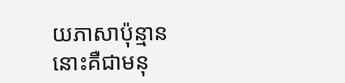យភាសាប៉ុន្មាននោះគឺជាមនុ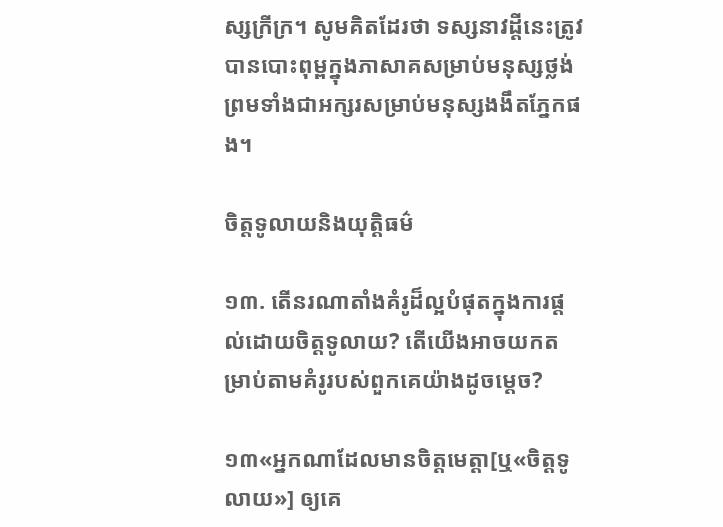ស្សក្រីក្រ។ សូមគិតដែរថា ទស្សនាវដ្ដីនេះត្រូវបានបោះពុម្ពក្នុងភាសាគសម្រាប់មនុស្សថ្លង់ ព្រមទាំងជាអក្សរសម្រាប់មនុស្សងងឹតភ្នែកផង។

ចិត្តទូលាយនិងយុត្ដិធម៌

១៣. តើនរណាតាំងគំរូដ៏ល្អបំផុតក្នុងការផ្ដល់ដោយចិត្តទូលាយ? តើយើងអាចយកតម្រាប់តាមគំរូរបស់ពួកគេយ៉ាងដូចម្ដេច?

១៣«អ្នកណាដែលមានចិត្តមេត្ដា[ឬ«ចិត្តទូលាយ»] ឲ្យគេ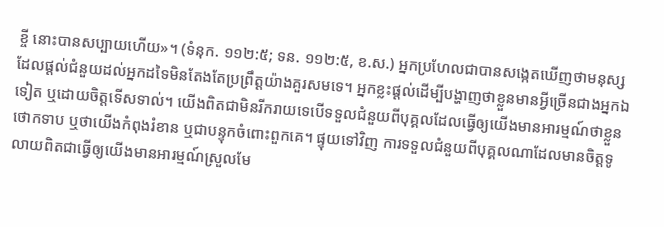ខ្ចី នោះបានសប្បាយហើយ»។ (ទំនុក. ១១២:៥; ទន. ១១២:៥, ខ.ស.) អ្នកប្រហែលជាបានសង្កេតឃើញថាមនុស្សដែលផ្ដល់ជំនួយដល់អ្នកដទៃមិនតែងតែប្រព្រឹត្តយ៉ាងគួរសមទេ។ អ្នកខ្លះផ្ដល់ដើម្បីបង្ហាញថាខ្លួនមានអ្វីច្រើនជាងអ្នកឯទៀត ឬដោយចិត្តទើសទាល់។ យើងពិតជាមិនរីករាយទេបើទទួលជំនួយពីបុគ្គលដែលធ្វើឲ្យយើងមានអារម្មណ៍ថាខ្លួនថោកទាប ឬថាយើងកំពុងរំខាន ឬជាបន្ទុកចំពោះពួកគេ។ ផ្ទុយទៅវិញ ការទទួលជំនួយពីបុគ្គលណាដែលមានចិត្តទូលាយពិតជាធ្វើឲ្យយើងមានអារម្មណ៍ស្រួលមែ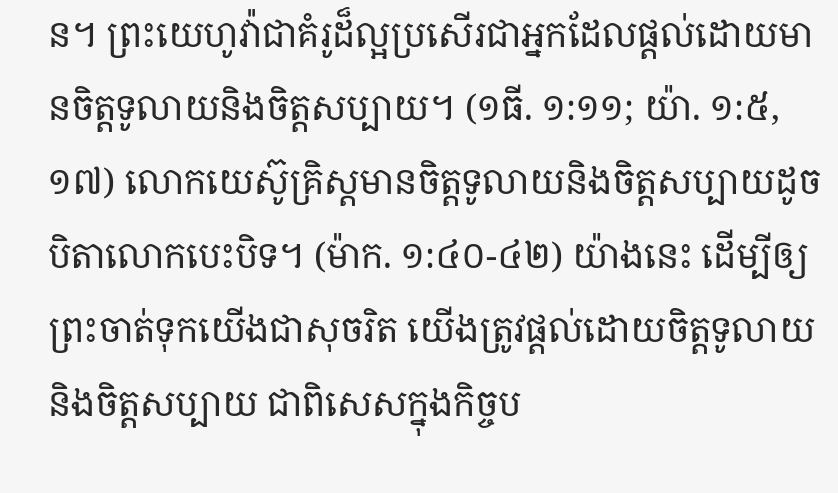ន។ ព្រះយេហូវ៉ាជាគំរូដ៏ល្អប្រសើរជាអ្នកដែលផ្ដល់ដោយមានចិត្តទូលាយនិងចិត្តសប្បាយ។ (១ធី. ១:១១; យ៉ា. ១:៥, ១៧) លោកយេស៊ូគ្រិស្តមានចិត្តទូលាយនិងចិត្តសប្បាយដូចបិតាលោកបេះបិទ។ (ម៉ាក. ១:៤០-៤២) យ៉ាងនេះ ដើម្បីឲ្យព្រះចាត់ទុកយើងជាសុចរិត យើងត្រូវផ្ដល់ដោយចិត្តទូលាយនិងចិត្តសប្បាយ ជាពិសេសក្នុងកិច្ចប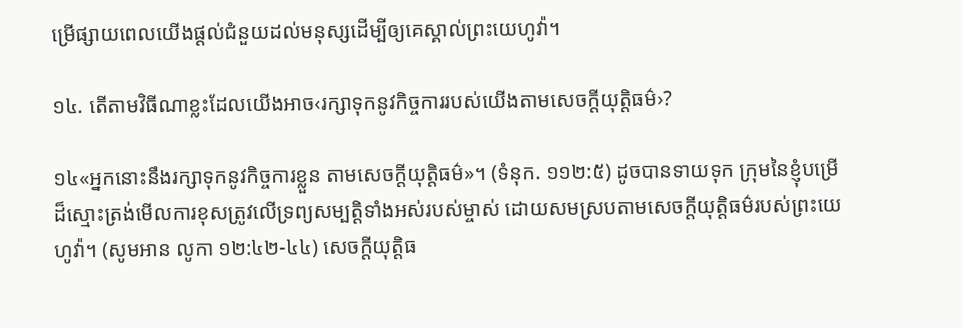ម្រើផ្សាយពេលយើងផ្ដល់ជំនួយដល់មនុស្សដើម្បីឲ្យគេស្គាល់ព្រះយេហូវ៉ា។

១៤. តើតាមវិធីណាខ្លះដែលយើងអាច‹រក្សាទុកនូវកិច្ចការរបស់យើងតាមសេចក្ដីយុត្ដិធម៌›?

១៤«អ្នកនោះនឹងរក្សាទុកនូវកិច្ចការខ្លួន តាមសេចក្ដីយុត្ដិធម៌»។ (ទំនុក. ១១២:៥) ដូចបានទាយទុក ក្រុមនៃខ្ញុំបម្រើដ៏ស្មោះត្រង់មើលការខុសត្រូវលើទ្រព្យសម្បត្ដិទាំងអស់របស់ម្ចាស់ ដោយសមស្របតាមសេចក្ដីយុត្ដិធម៌របស់ព្រះយេហូវ៉ា។ (សូមអាន លូកា ១២:៤២-៤៤) សេចក្ដីយុត្ដិធ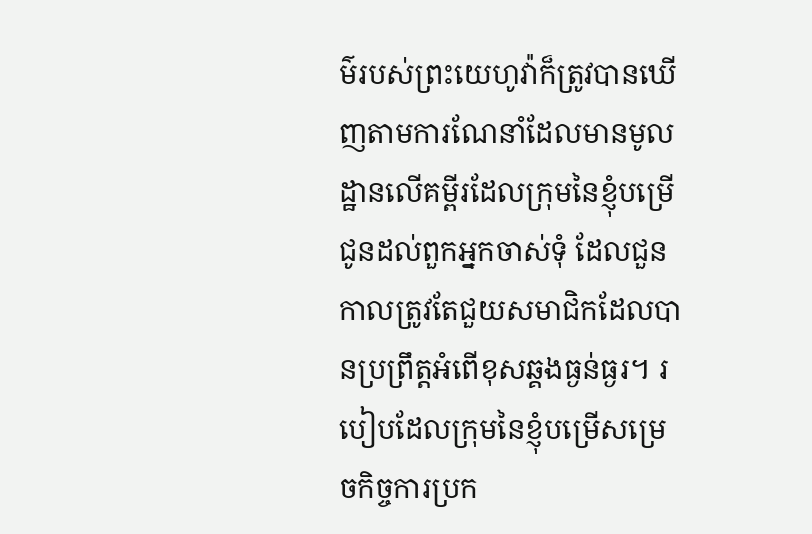ម៌របស់ព្រះយេហូវ៉ាក៏ត្រូវបានឃើញតាមការណែនាំដែលមានមូលដ្ឋានលើគម្ពីរដែលក្រុមនៃខ្ញុំបម្រើជូនដល់ពួកអ្នកចាស់ទុំ ដែលជួនកាលត្រូវតែជួយសមាជិកដែលបានប្រព្រឹត្តអំពើខុសឆ្គងធ្ងន់ធ្ងរ។ របៀបដែលក្រុមនៃខ្ញុំបម្រើសម្រេចកិច្ចការប្រក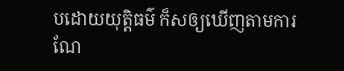បដោយយុត្ដិធម៌ ក៏សឲ្យឃើញតាមការណែ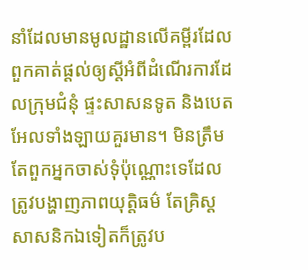នាំដែលមានមូលដ្ឋានលើគម្ពីរដែលពួកគាត់ផ្ដល់ឲ្យស្តីអំពីដំណើរការដែលក្រុមជំនុំ ផ្ទះសាសនទូត និងបេតអែលទាំងឡាយគួរមាន។ មិនត្រឹមតែពួកអ្នកចាស់ទុំប៉ុណ្ណោះទេដែលត្រូវបង្ហាញភាពយុត្ដិធម៌ តែគ្រិស្តសាសនិកឯទៀតក៏ត្រូវប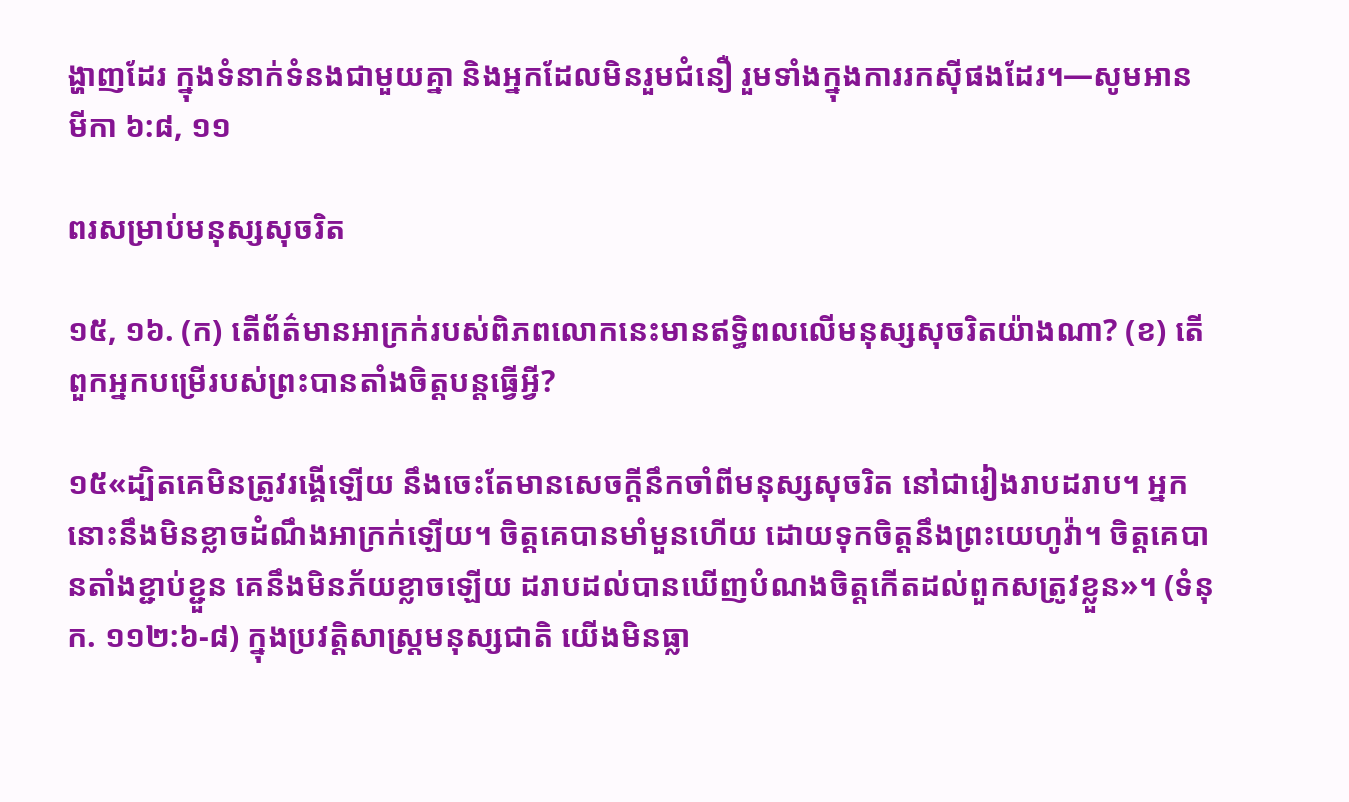ង្ហាញដែរ ក្នុងទំនាក់ទំនងជាមួយគ្នា និងអ្នកដែលមិនរួមជំនឿ រួមទាំងក្នុងការរកស៊ីផងដែរ។—សូមអាន មីកា ៦:៨, ១១

ពរសម្រាប់មនុស្សសុចរិត

១៥, ១៦. (ក) តើព័ត៌មានអាក្រក់របស់ពិភពលោកនេះមានឥទ្ធិពលលើមនុស្សសុចរិតយ៉ាងណា? (ខ) តើពួកអ្នកបម្រើរបស់ព្រះបានតាំងចិត្តបន្តធ្វើអ្វី?

១៥«ដ្បិតគេមិនត្រូវរង្គើឡើយ នឹងចេះតែមានសេចក្ដីនឹកចាំពីមនុស្សសុចរិត នៅជារៀងរាបដរាប។ អ្នកនោះនឹងមិនខ្លាចដំណឹងអាក្រក់ឡើយ។ ចិត្តគេបានមាំមួនហើយ ដោយទុកចិត្តនឹងព្រះយេហូវ៉ា។ ចិត្តគេបានតាំងខ្ជាប់ខ្ជួន គេនឹងមិនភ័យខ្លាចឡើយ ដរាបដល់បានឃើញបំណងចិត្តកើតដល់ពួកសត្រូវខ្លួន»។ (ទំនុក. ១១២:៦-៨) ក្នុងប្រវត្ដិសាស្ត្រមនុស្សជាតិ យើងមិនធ្លា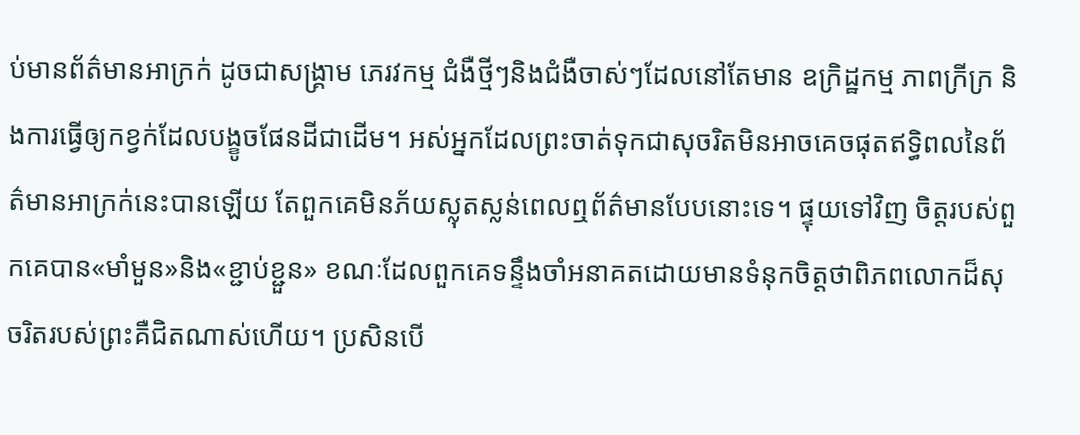ប់មានព័ត៌មានអាក្រក់ ដូចជាសង្គ្រាម ភេរវកម្ម ជំងឺថ្មីៗនិងជំងឺចាស់ៗដែលនៅតែមាន ឧក្រិដ្ឋកម្ម ភាពក្រីក្រ និងការធ្វើឲ្យកខ្វក់ដែលបង្ខូចផែនដីជាដើម។ អស់អ្នកដែលព្រះចាត់ទុកជាសុចរិតមិនអាចគេចផុតឥទ្ធិពលនៃព័ត៌មានអាក្រក់នេះបានឡើយ តែពួកគេមិនភ័យស្លុតស្លន់ពេលឮព័ត៌មានបែបនោះទេ។ ផ្ទុយទៅវិញ ចិត្តរបស់ពួកគេបាន«មាំមួន»និង«ខ្ជាប់ខ្ជួន» ខណៈដែលពួកគេទន្ទឹងចាំអនាគតដោយមានទំនុកចិត្តថាពិភពលោកដ៏សុចរិតរបស់ព្រះគឺជិតណាស់ហើយ។ ប្រសិនបើ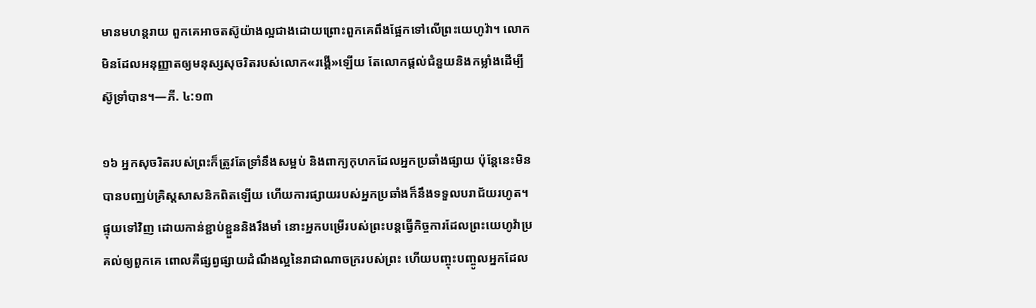មានមហន្តរាយ ពួកគេអាចតស៊ូយ៉ាងល្អជាងដោយព្រោះពួកគេពឹងផ្អែកទៅលើព្រះយេហូវ៉ា។ លោកមិនដែលអនុញ្ញាតឲ្យមនុស្សសុចរិតរបស់លោក«រង្គើ»ឡើយ តែលោកផ្ដល់ជំនួយនិងកម្លាំងដើម្បីស៊ូទ្រាំបាន។—ភី. ៤:១៣

១៦ អ្នកសុចរិតរបស់ព្រះក៏ត្រូវតែទ្រាំនឹងសម្អប់ និងពាក្យកុហកដែលអ្នកប្រឆាំងផ្សាយ ប៉ុន្តែនេះមិនបានបញ្ឈប់គ្រិស្តសាសនិកពិតឡើយ ហើយការផ្សាយរបស់អ្នកប្រឆាំងក៏នឹងទទួលបរាជ័យរហូត។ ផ្ទុយទៅវិញ ដោយកាន់ខ្ជាប់ខ្ជួននិងរឹងមាំ នោះអ្នកបម្រើរបស់ព្រះបន្តធ្វើកិច្ចការដែលព្រះយេហូវ៉ាប្រគល់ឲ្យពួកគេ ពោលគឺផ្សព្វផ្សាយដំណឹងល្អនៃរាជាណាចក្ររបស់ព្រះ ហើយបញ្ចុះបញ្ចូលអ្នកដែល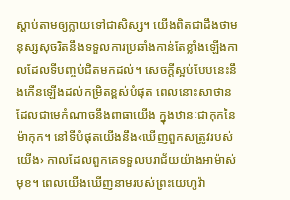ស្ដាប់តាមឲ្យក្លាយទៅជាសិស្ស។ យើងពិតជាដឹងថាមនុស្សសុចរិតនឹងទទួលការប្រឆាំងកាន់តែខ្លាំងឡើងកាលដែលទីបញ្ចប់ជិតមកដល់។ សេចក្ដីស្អប់បែបនេះនឹងកើនឡើងដល់កម្រិតខ្ពស់បំផុត ពេលនោះសាថានដែលជាមេកំណាចនឹងពាធាយើង ក្នុងឋានៈជាកុកនៃម៉ាកុក។ នៅទីបំផុតយើងនឹង‹ឃើញពួកសត្រូវរបស់យើង› កាលដែលពួកគេទទួលបរាជ័យយ៉ាងអាម៉ាស់មុខ។ ពេលយើងឃើញនាមរបស់ព្រះយេហូវ៉ា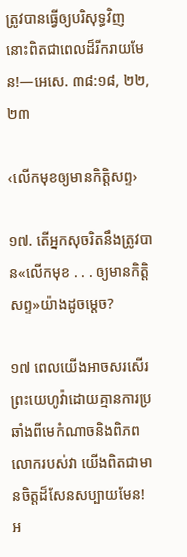ត្រូវបានធ្វើឲ្យបរិសុទ្ធវិញ នោះពិតជាពេលដ៏រីករាយមែន!—អេសេ. ៣៨:១៨, ២២, ២៣

‹លើកមុខឲ្យមានកិត្ដិសព្ទ›

១៧. តើអ្នកសុចរិតនឹងត្រូវបាន«លើកមុខ . . . ឲ្យមានកិត្ដិសព្ទ»យ៉ាងដូចម្ដេច?

១៧ ពេលយើងអាចសរសើរព្រះយេហូវ៉ាដោយគ្មានការប្រឆាំងពីមេកំណាចនិងពិភពលោករបស់វា យើងពិតជាមានចិត្តដ៏សែនសប្បាយមែន! អ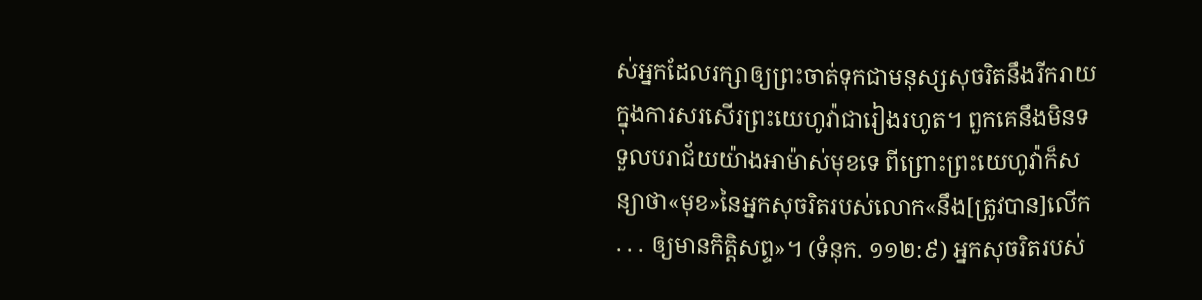ស់អ្នកដែលរក្សាឲ្យព្រះចាត់ទុកជាមនុស្សសុចរិតនឹងរីករាយក្នុងការសរសើរព្រះយេហូវ៉ាជារៀងរហូត។ ពួកគេនឹងមិនទទួលបរាជ័យយ៉ាងអាម៉ាស់មុខទេ ពីព្រោះព្រះយេហូវ៉ាក៏សន្យាថា«មុខ»នៃអ្នកសុចរិតរបស់លោក«នឹង[ត្រូវបាន]លើក . . . ឲ្យមានកិត្ដិសព្ទ»។ (ទំនុក. ១១២:៩) អ្នកសុចរិតរបស់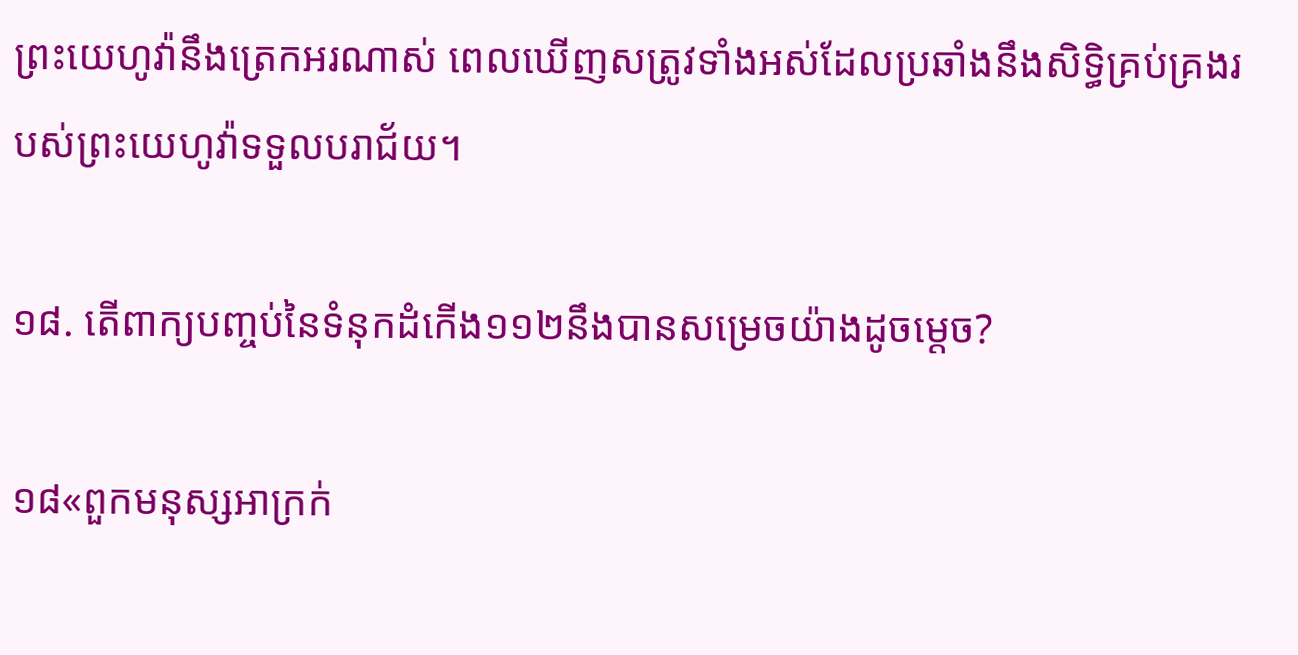ព្រះយេហូវ៉ានឹងត្រេកអរណាស់ ពេលឃើញសត្រូវទាំងអស់ដែលប្រឆាំងនឹងសិទ្ធិគ្រប់គ្រងរបស់ព្រះយេហូវ៉ាទទួលបរាជ័យ។

១៨. តើពាក្យបញ្ចប់នៃទំនុកដំកើង១១២នឹងបានសម្រេចយ៉ាងដូចម្ដេច?

១៨«ពួកមនុស្សអាក្រក់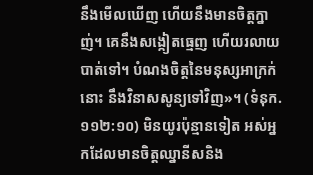នឹងមើលឃើញ ហើយនឹងមានចិត្តក្នាញ់។ គេនឹងសង្កៀតធ្មេញ ហើយរលាយបាត់ទៅ។ បំណងចិត្តនៃមនុស្សអាក្រក់នោះ នឹងវិនាសសូន្យទៅវិញ»។ (ទំនុក. ១១២:១០) មិនយូរប៉ុន្មានទៀត អស់អ្នកដែលមានចិត្តឈ្នានីសនិង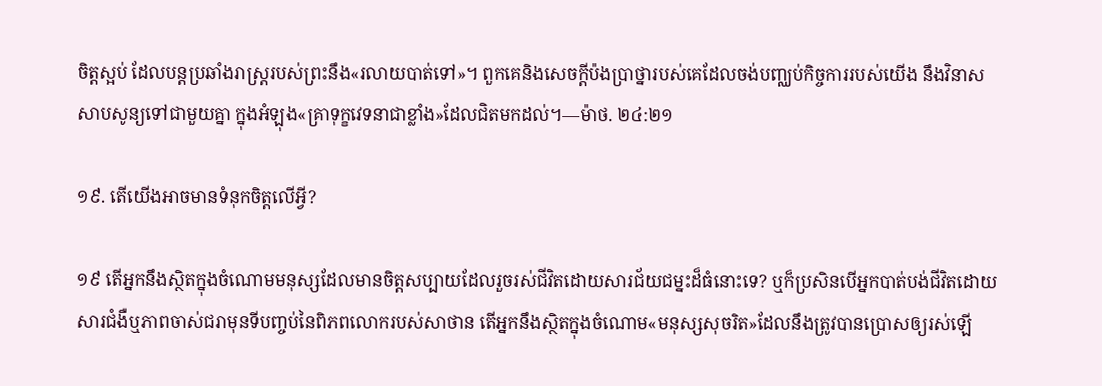ចិត្តស្អប់ ដែលបន្តប្រឆាំងរាស្ត្ររបស់ព្រះនឹង«រលាយបាត់ទៅ»។ ពួកគេនិងសេចក្ដីប៉ងប្រាថ្នារបស់គេដែលចង់បញ្ឈប់កិច្ចការរបស់យើង នឹងវិនាសសាបសូន្យទៅជាមួយគ្នា ក្នុងអំឡុង«គ្រាទុក្ខវេទនាជាខ្លាំង»ដែលជិតមកដល់។—ម៉ាថ. ២៤:២១

១៩. តើយើងអាចមានទំនុកចិត្តលើអ្វី?

១៩ តើអ្នកនឹងស្ថិតក្នុងចំណោមមនុស្សដែលមានចិត្តសប្បាយដែលរួចរស់ជីវិតដោយសារជ័យជម្នះដ៏ធំនោះទេ? ឬក៏ប្រសិនបើអ្នកបាត់បង់ជីវិតដោយសារជំងឺឬភាពចាស់ជរាមុនទីបញ្ចប់នៃពិភពលោករបស់សាថាន តើអ្នកនឹងស្ថិតក្នុងចំណោម«មនុស្សសុចរិត»ដែលនឹងត្រូវបានប្រោសឲ្យរស់ឡើ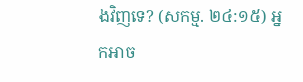ងវិញទេ? (សកម្ម. ២៤:១៥) អ្នកអាច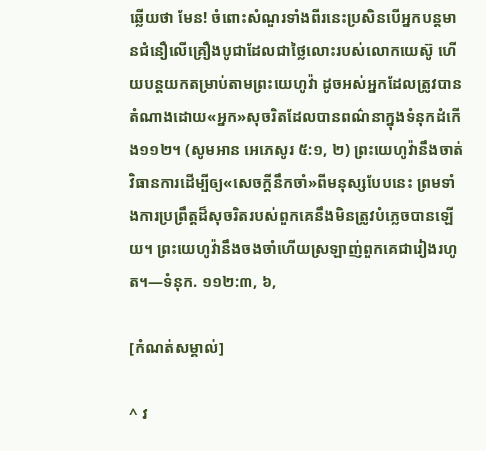ឆ្លើយថា មែន! ចំពោះសំណួរទាំងពីរនេះប្រសិនបើអ្នកបន្តមានជំនឿលើគ្រឿងបូជាដែលជាថ្លៃលោះរបស់លោកយេស៊ូ ហើយបន្តយកតម្រាប់តាមព្រះយេហូវ៉ា ដូចអស់អ្នកដែលត្រូវបានតំណាងដោយ«អ្នក»សុចរិតដែលបានពណ៌នាក្នុងទំនុកដំកើង១១២។ (សូមអាន អេភេសូរ ៥:១, ២) ព្រះយេហូវ៉ានឹងចាត់វិធានការដើម្បីឲ្យ«សេចក្ដីនឹកចាំ»ពីមនុស្សបែបនេះ ព្រមទាំងការប្រព្រឹត្តដ៏សុចរិតរបស់ពួកគេនឹងមិនត្រូវបំភ្លេចបានឡើយ។ ព្រះយេហូវ៉ានឹងចងចាំហើយស្រឡាញ់ពួកគេជារៀងរហូត។—ទំនុក. ១១២:៣, ៦,

[កំណត់សម្គាល់]

^ វ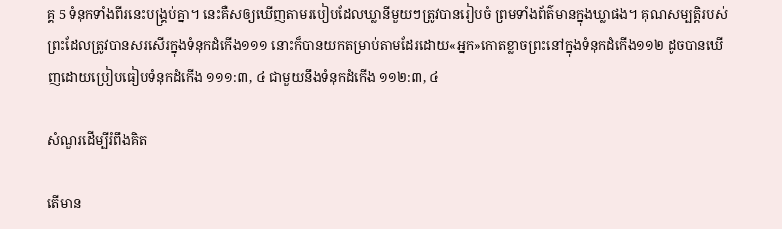គ្គ 5 ទំនុកទាំងពីរនេះបង្គ្រប់គ្នា។ នេះគឺសឲ្យឃើញតាមរបៀបដែលឃ្លានីមួយៗត្រូវបានរៀបចំ ព្រមទាំងព័ត៌មានក្នុងឃ្លាផង។ គុណសម្បត្ដិរបស់ព្រះដែលត្រូវបានសរសើរក្នុងទំនុកដំកើង១១១ នោះក៏បានយកតម្រាប់តាមដែរដោយ«អ្នក»កោតខ្លាចព្រះនៅក្នុងទំនុកដំកើង១១២ ដូចបានឃើញដោយប្រៀបធៀបទំនុកដំកើង ១១១:៣, ៤ ជាមួយនឹងទំនុកដំកើង ១១២:៣, ៤

សំណួរដើម្បីរំពឹងគិត

តើមាន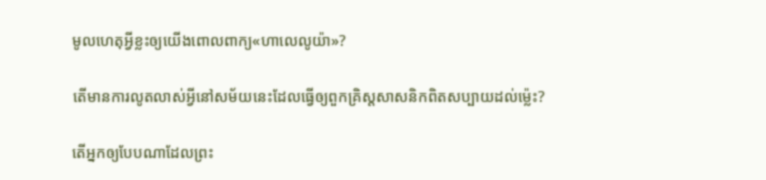មូលហេតុអ្វីខ្លះឲ្យយើងពោលពាក្យ«ហាលេលូយ៉ា»?

តើមានការលូតលាស់អ្វីនៅសម័យនេះដែលធ្វើឲ្យពួកគ្រិស្តសាសនិកពិតសប្បាយដល់ម្ល៉េះ?

តើអ្នកឲ្យបែបណាដែលព្រះ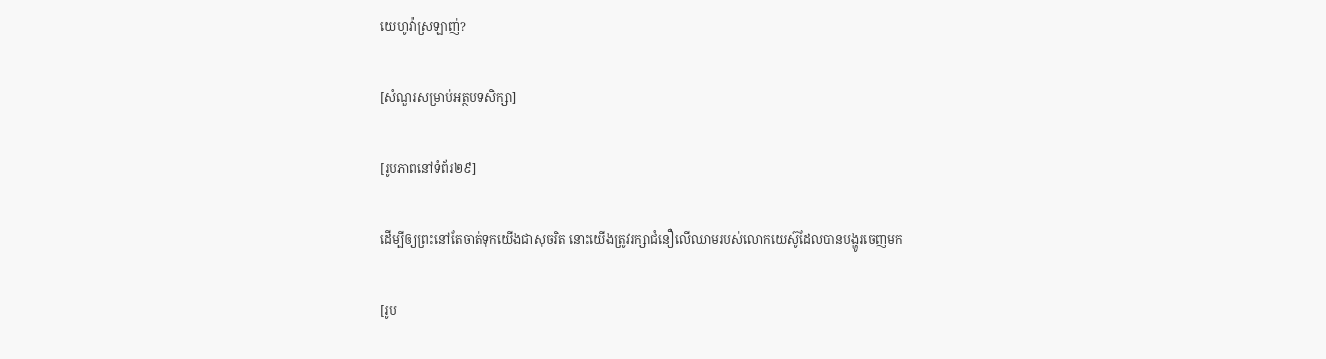យេហូវ៉ាស្រឡាញ់?

[សំណួរសម្រាប់អត្ថបទសិក្សា]

[រូបភាពនៅទំព័រ២៩]

ដើម្បីឲ្យព្រះនៅតែចាត់ទុកយើងជាសុចរិត នោះយើងត្រូវរក្សាជំនឿលើឈាមរបស់លោកយេស៊ូដែលបានបង្ហូរចេញមក

[រូប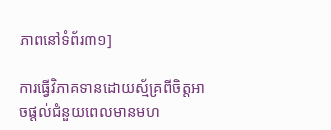ភាពនៅទំព័រ៣១]

ការធ្វើវិភាគទានដោយស្ម័គ្រពីចិត្តអាចផ្ដល់ជំនួយពេលមានមហ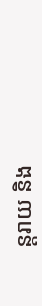ន្តរាយ និង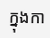ក្នុងកា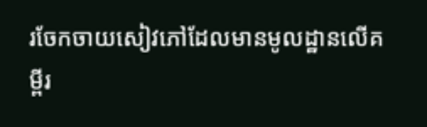រចែកចាយសៀវភៅដែលមានមូលដ្ឋានលើគម្ពីរ